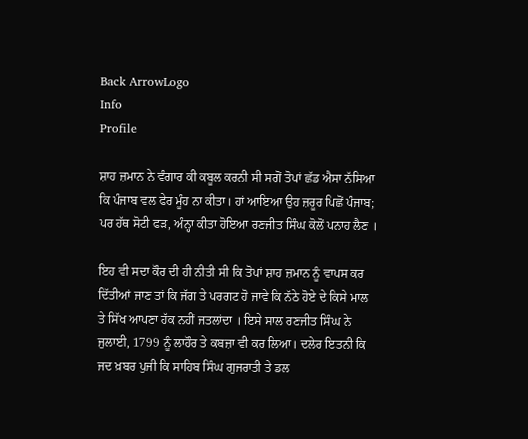Back ArrowLogo
Info
Profile

ਸ਼ਾਹ ਜ਼ਮਾਨ ਨੇ ਵੰਗਾਰ ਕੀ ਕਬੂਲ ਕਰਨੀ ਸੀ ਸਗੋਂ ਤੋਪਾਂ ਛੱਡ ਐਸਾ ਨੱਸਿਆ ਕਿ ਪੰਜਾਬ ਵਲ ਫੇਰ ਮੂੰਹ ਨਾ ਕੀਤਾ। ਹਾਂ ਆਇਆ ਉਹ ਜ਼ਰੂਰ ਪਿਛੋਂ ਪੰਜਾਬ; ਪਰ ਹੱਥ ਸੋਟੀ ਫੜ, ਅੰਨ੍ਹਾ ਕੀਤਾ ਹੋਇਆ ਰਣਜੀਤ ਸਿੰਘ ਕੋਲੋਂ ਪਨਾਹ ਲੈਣ ।

ਇਹ ਵੀ ਸਦਾ ਕੌਰ ਦੀ ਹੀ ਨੀਤੀ ਸੀ ਕਿ ਤੋਪਾਂ ਸ਼ਾਹ ਜ਼ਮਾਨ ਨੂੰ ਵਾਪਸ ਕਰ ਦਿੱਤੀਆਂ ਜਾਣ ਤਾਂ ਕਿ ਜੱਗ ਤੇ ਪਰਗਟ ਹੋ ਜਾਵੇ ਕਿ ਨੱਠੇ ਹੋਏ ਦੇ ਕਿਸੇ ਮਾਲ ਤੇ ਸਿੱਖ ਆਪਣਾ ਹੱਕ ਨਹੀਂ ਜਤਲਾਂਦਾ । ਇਸੇ ਸਾਲ ਰਣਜੀਤ ਸਿੰਘ ਨੇ ਜੁਲਾਈ, 1799 ਨੂੰ ਲਾਹੌਰ ਤੇ ਕਬਜ਼ਾ ਵੀ ਕਰ ਲਿਆ। ਦਲੇਰ ਇਤਨੀ ਕਿ ਜਦ ਖ਼ਬਰ ਪੁਜੀ ਕਿ ਸਾਹਿਬ ਸਿੰਘ ਗੁਜਰਾਤੀ ਤੇ ਡਲ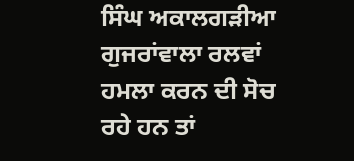ਸਿੰਘ ਅਕਾਲਗੜੀਆ ਗੁਜਰਾਂਵਾਲਾ ਰਲਵਾਂ ਹਮਲਾ ਕਰਨ ਦੀ ਸੋਚ ਰਹੇ ਹਨ ਤਾਂ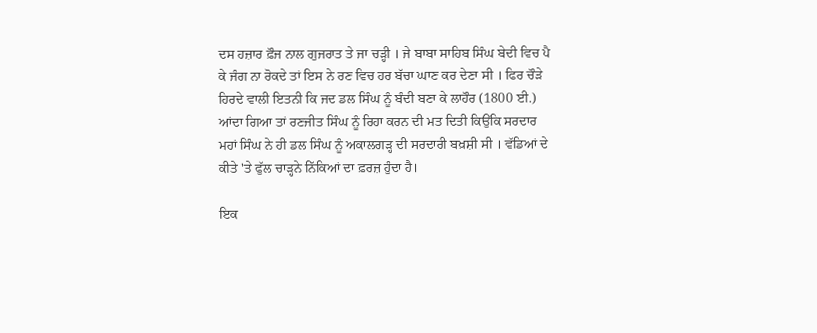ਦਸ ਹਜ਼ਾਰ ਫ਼ੌਜ ਨਾਲ ਗੁਜਰਾਤ ਤੇ ਜਾ ਚੜ੍ਹੀ । ਜੇ ਬਾਬਾ ਸਾਹਿਬ ਸਿੰਘ ਬੇਦੀ ਵਿਚ ਪੈ ਕੇ ਜੰਗ ਨਾ ਰੋਕਦੇ ਤਾਂ ਇਸ ਨੇ ਰਣ ਵਿਚ ਹਰ ਬੱਚਾ ਘਾਣ ਕਰ ਦੇਣਾ ਸੀ । ਫਿਰ ਚੌੜੇ ਹਿਰਦੇ ਵਾਲੀ ਇਤਨੀ ਕਿ ਜਦ ਡਲ ਸਿੰਘ ਨੂੰ ਬੰਦੀ ਬਣਾ ਕੇ ਲਾਹੌਰ (1800 ਈ.) ਆਂਦਾ ਗਿਆ ਤਾਂ ਰਣਜੀਤ ਸਿੰਘ ਨੂੰ ਰਿਹਾ ਕਰਨ ਦੀ ਮਤ ਦਿਤੀ ਕਿਉਂਕਿ ਸਰਦਾਰ ਮਹਾਂ ਸਿੰਘ ਨੇ ਹੀ ਡਲ ਸਿੰਘ ਨੂੰ ਅਕਾਲਗੜ੍ਹ ਦੀ ਸਰਦਾਰੀ ਬਖ਼ਸ਼ੀ ਸੀ । ਵੱਡਿਆਂ ਦੇ ਕੀਤੇ 'ਤੇ ਫੁੱਲ ਚਾੜ੍ਹਨੇ ਨਿੱਕਿਆਂ ਦਾ ਫ਼ਰਜ਼ ਹੁੰਦਾ ਹੈ।

ਇਕ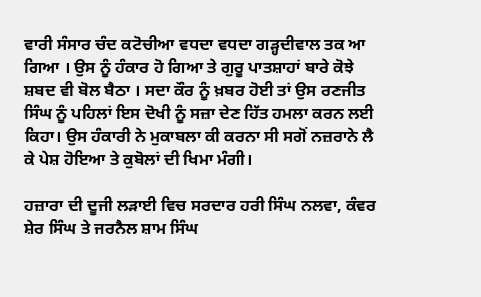ਵਾਰੀ ਸੰਸਾਰ ਚੰਦ ਕਟੋਚੀਆ ਵਧਦਾ ਵਧਦਾ ਗੜ੍ਹਦੀਵਾਲ ਤਕ ਆ ਗਿਆ । ਉਸ ਨੂੰ ਹੰਕਾਰ ਹੋ ਗਿਆ ਤੇ ਗੁਰੂ ਪਾਤਸ਼ਾਹਾਂ ਬਾਰੇ ਕੋਝੇ ਸ਼ਬਦ ਵੀ ਬੋਲ ਬੈਠਾ । ਸਦਾ ਕੌਰ ਨੂੰ ਖ਼ਬਰ ਹੋਈ ਤਾਂ ਉਸ ਰਣਜੀਤ ਸਿੰਘ ਨੂੰ ਪਹਿਲਾਂ ਇਸ ਦੋਖੀ ਨੂੰ ਸਜ਼ਾ ਦੇਣ ਹਿੱਤ ਹਮਲਾ ਕਰਨ ਲਈ ਕਿਹਾ। ਉਸ ਹੰਕਾਰੀ ਨੇ ਮੁਕਾਬਲਾ ਕੀ ਕਰਨਾ ਸੀ ਸਗੋਂ ਨਜ਼ਰਾਨੇ ਲੈ ਕੇ ਪੇਸ਼ ਹੋਇਆ ਤੇ ਕੁਬੋਲਾਂ ਦੀ ਖਿਮਾ ਮੰਗੀ।

ਹਜ਼ਾਰਾ ਦੀ ਦੂਜੀ ਲੜਾਈ ਵਿਚ ਸਰਦਾਰ ਹਰੀ ਸਿੰਘ ਨਲਵਾ, ਕੰਵਰ ਸ਼ੇਰ ਸਿੰਘ ਤੇ ਜਰਨੈਲ ਸ਼ਾਮ ਸਿੰਘ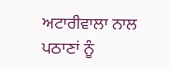ਅਟਾਰੀਵਾਲਾ ਨਾਲ ਪਠਾਣਾਂ ਨੂੰ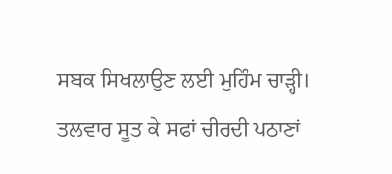ਸਬਕ ਸਿਖਲਾਉਣ ਲਈ ਮੁਹਿੰਮ ਚਾੜ੍ਹੀ। ਤਲਵਾਰ ਸੂਤ ਕੇ ਸਫਾਂ ਚੀਰਦੀ ਪਠਾਣਾਂ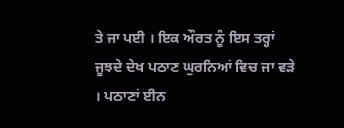ਤੇ ਜਾ ਪਈ । ਇਕ ਔਰਤ ਨੂੰ ਇਸ ਤਰ੍ਹਾਂ ਜੂਝਦੇ ਦੇਖ ਪਠਾਣ ਘੁਰਨਿਆਂ ਵਿਚ ਜਾ ਵੜੇ । ਪਠਾਣਾਂ ਈਨ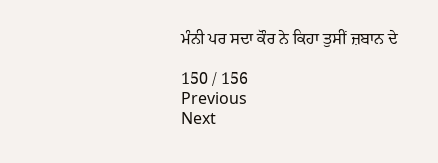ਮੰਨੀ ਪਰ ਸਦਾ ਕੌਰ ਨੇ ਕਿਹਾ ਤੁਸੀਂ ਜ਼ਬਾਨ ਦੇ

150 / 156
Previous
Next